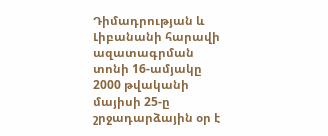Դիմադրության և Լիբանանի հարավի ազատագրման տոնի 16-ամյակը
2000 թվականի մայիսի 25-ը շրջադարձային օր է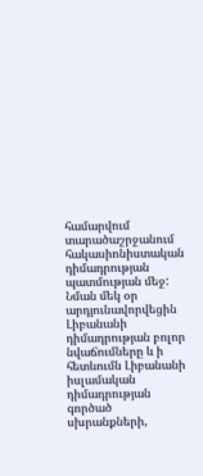համարվում տարածաշրջանում հակասիոնիստական դիմադրության պատմության մեջ: Նման մեկ օր արդյունավորվեցին Լիբանանի դիմադրության բոլոր նվաճումները և ի հետևումն Լիբանանի իսլամական դիմադրության գործած սխրանքների,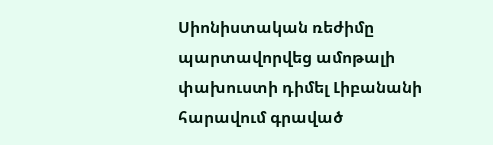Սիոնիստական ռեժիմը պարտավորվեց ամոթալի փախուստի դիմել Լիբանանի հարավում գրաված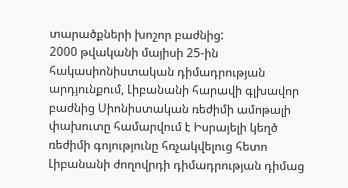տարածքների խոշոր բաժնից:
2000 թվականի մայիսի 25-ին հակասիոնիստական դիմադրության արդյունքում, Լիբանանի հարավի գլխավոր բաժնից Սիոնիստական ռեժիմի ամոթալի փախուտը համարվում է Իսրայելի կեղծ ռեժիմի գոյությունը հռչակվելուց հետո Լիբանանի ժողովրդի դիմադրության դիմաց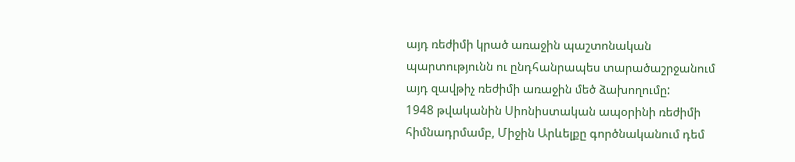այդ ռեժիմի կրած առաջին պաշտոնական պարտությունն ու ընդհանրապես տարածաշրջանում այդ զավթիչ ռեժիմի առաջին մեծ ձախողումը:
1948 թվականին Սիոնիստական ապօրինի ռեժիմի հիմնադրմամբ, Միջին Արևելքը գործնականում դեմ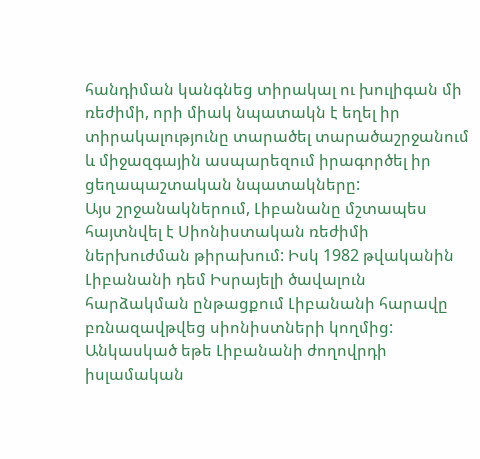հանդիման կանգնեց տիրակալ ու խուլիգան մի ռեժիմի, որի միակ նպատակն է եղել իր տիրակալությունը տարածել տարածաշրջանում և միջազգային ասպարեզում իրագործել իր ցեղապաշտական նպատակները:
Այս շրջանակներում, Լիբանանը մշտապես հայտնվել է Սիոնիստական ռեժիմի ներխուժման թիրախում: Իսկ 1982 թվականին Լիբանանի դեմ Իսրայելի ծավալուն հարձակման ընթացքում Լիբանանի հարավը բռնազավթվեց սիոնիստների կողմից:
Անկասկած եթե Լիբանանի ժողովրդի իսլամական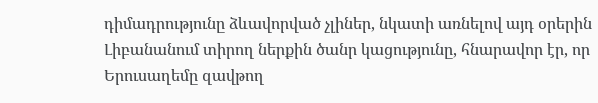դիմադրությունը ձևավորված չլիներ, նկատի առնելով այդ օրերին Լիբանանում տիրող ներքին ծանր կացությունը, հնարավոր էր, որ Երուսաղեմը զավթող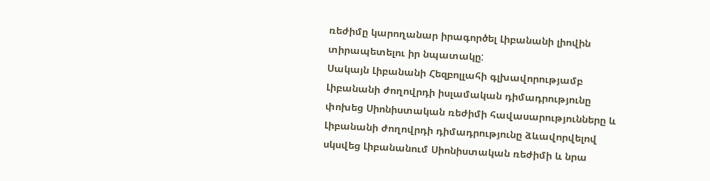ռեժիմը կարողանար իրագործել Լիբանանի լիովին տիրապետելու իր նպատակը:
Սակայն Լիբանանի Հեզբոլլահի գլխավորությամբ Լիբանանի ժողովրդի իսլամական դիմադրությունը փոխեց Սիոնիստական ռեժիմի հավասարությունները և Լիբանանի ժողովրդի դիմադրությունը ձևավորվելով սկսվեց Լիբանանում Սիոնիստական ռեժիմի և նրա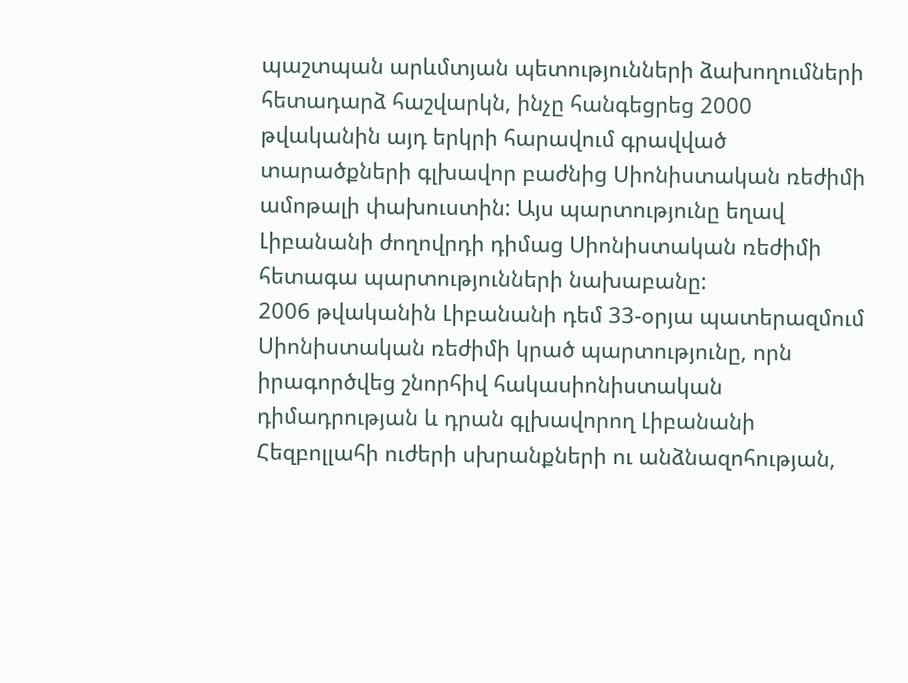պաշտպան արևմտյան պետությունների ձախողումների հետադարձ հաշվարկն, ինչը հանգեցրեց 2000 թվականին այդ երկրի հարավում գրավված տարածքների գլխավոր բաժնից Սիոնիստական ռեժիմի ամոթալի փախուստին: Այս պարտությունը եղավ Լիբանանի ժողովրդի դիմաց Սիոնիստական ռեժիմի հետագա պարտությունների նախաբանը:
2006 թվականին Լիբանանի դեմ 33-օրյա պատերազմում Սիոնիստական ռեժիմի կրած պարտությունը, որն իրագործվեց շնորհիվ հակասիոնիստական դիմադրության և դրան գլխավորող Լիբանանի Հեզբոլլահի ուժերի սխրանքների ու անձնազոհության,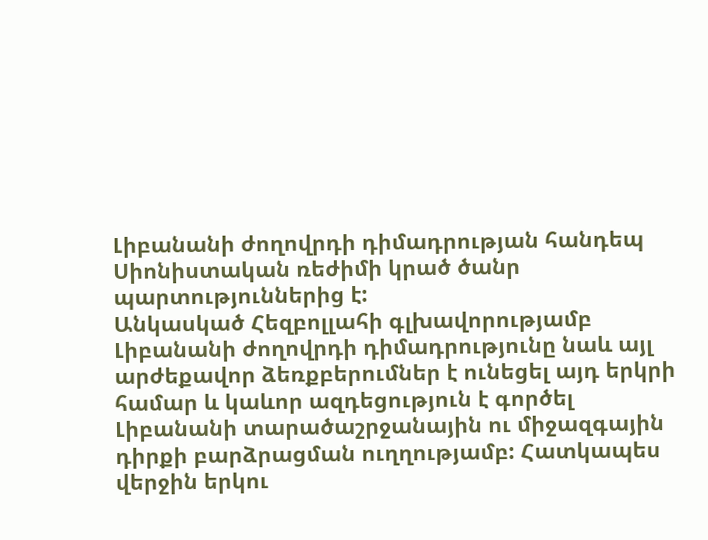Լիբանանի ժողովրդի դիմադրության հանդեպ Սիոնիստական ռեժիմի կրած ծանր պարտություններից է:
Անկասկած Հեզբոլլահի գլխավորությամբ Լիբանանի ժողովրդի դիմադրությունը նաև այլ արժեքավոր ձեռքբերումներ է ունեցել այդ երկրի համար և կաևոր ազդեցություն է գործել Լիբանանի տարածաշրջանային ու միջազգային դիրքի բարձրացման ուղղությամբ: Հատկապես վերջին երկու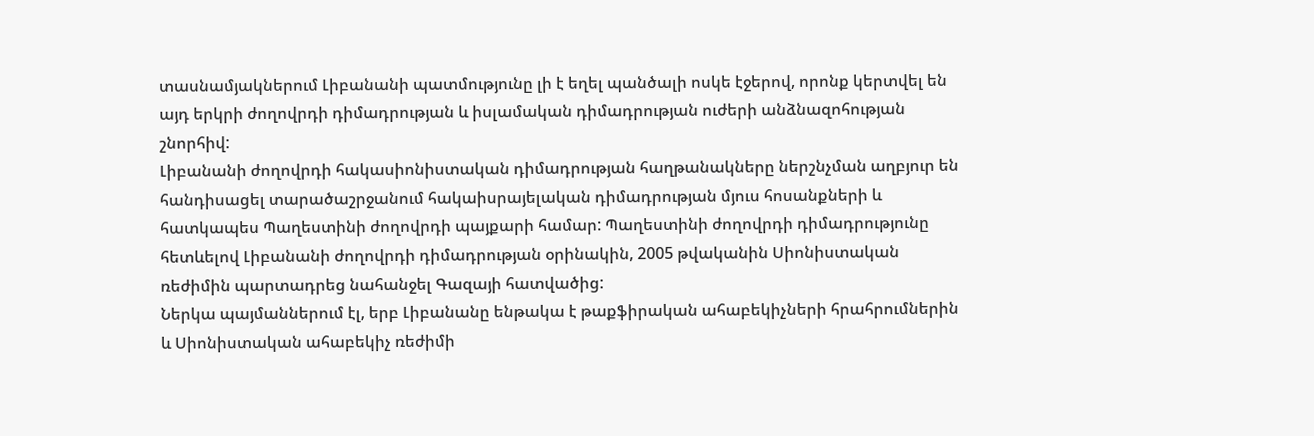տասնամյակներում Լիբանանի պատմությունը լի է եղել պանծալի ոսկե էջերով, որոնք կերտվել են այդ երկրի ժողովրդի դիմադրության և իսլամական դիմադրության ուժերի անձնազոհության շնորհիվ:
Լիբանանի ժողովրդի հակասիոնիստական դիմադրության հաղթանակները ներշնչման աղբյուր են հանդիսացել տարածաշրջանում հակաիսրայելական դիմադրության մյուս հոսանքների և հատկապես Պաղեստինի ժողովրդի պայքարի համար: Պաղեստինի ժողովրդի դիմադրությունը հետևելով Լիբանանի ժողովրդի դիմադրության օրինակին, 2005 թվականին Սիոնիստական ռեժիմին պարտադրեց նահանջել Գազայի հատվածից:
Ներկա պայմաններում էլ, երբ Լիբանանը ենթակա է թաքֆիրական ահաբեկիչների հրահրումներին և Սիոնիստական ահաբեկիչ ռեժիմի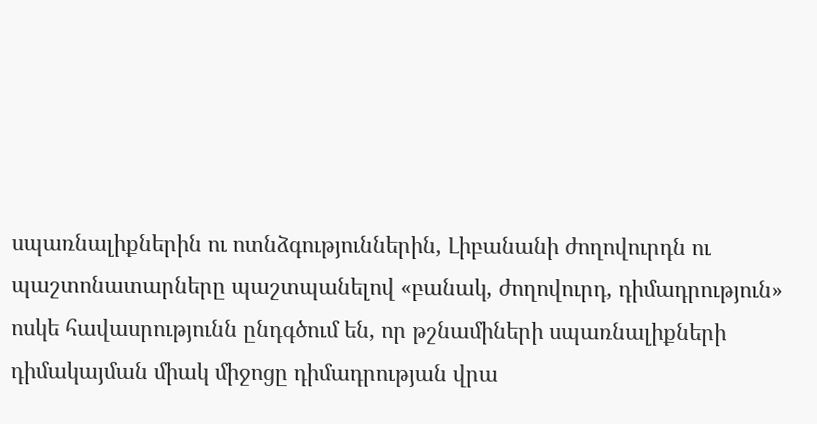սպառնալիքներին ու ոտնձգություններին, Լիբանանի ժողովուրդն ու պաշտոնատարները պաշտպանելով «բանակ, ժողովուրդ, դիմադրություն» ոսկե հավասրությունն ընդգծում են, որ թշնամիների սպառնալիքների դիմակայման միակ միջոցը դիմադրության վրա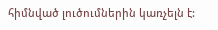հիմնված լուծումներին կառչելն է: